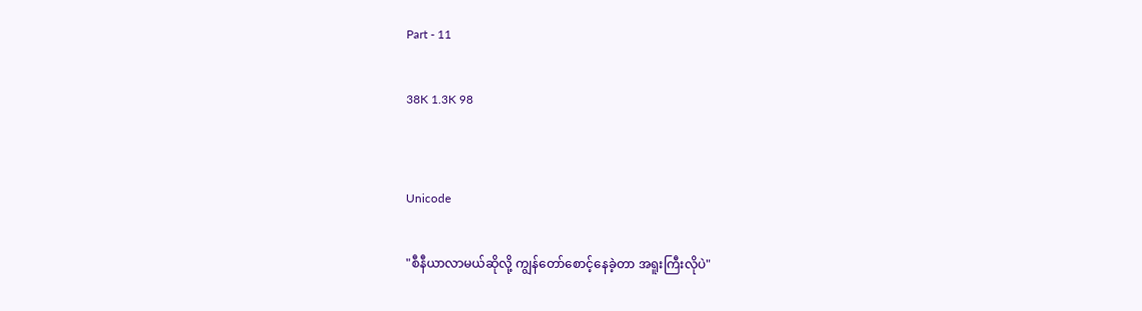Part - 11

38K 1.3K 98


Unicode

"စီနီယာလာမယ်ဆိုလို့ ကျွန်တော်စောင့်နေခဲ့တာ အရူးကြီးလိုပဲ"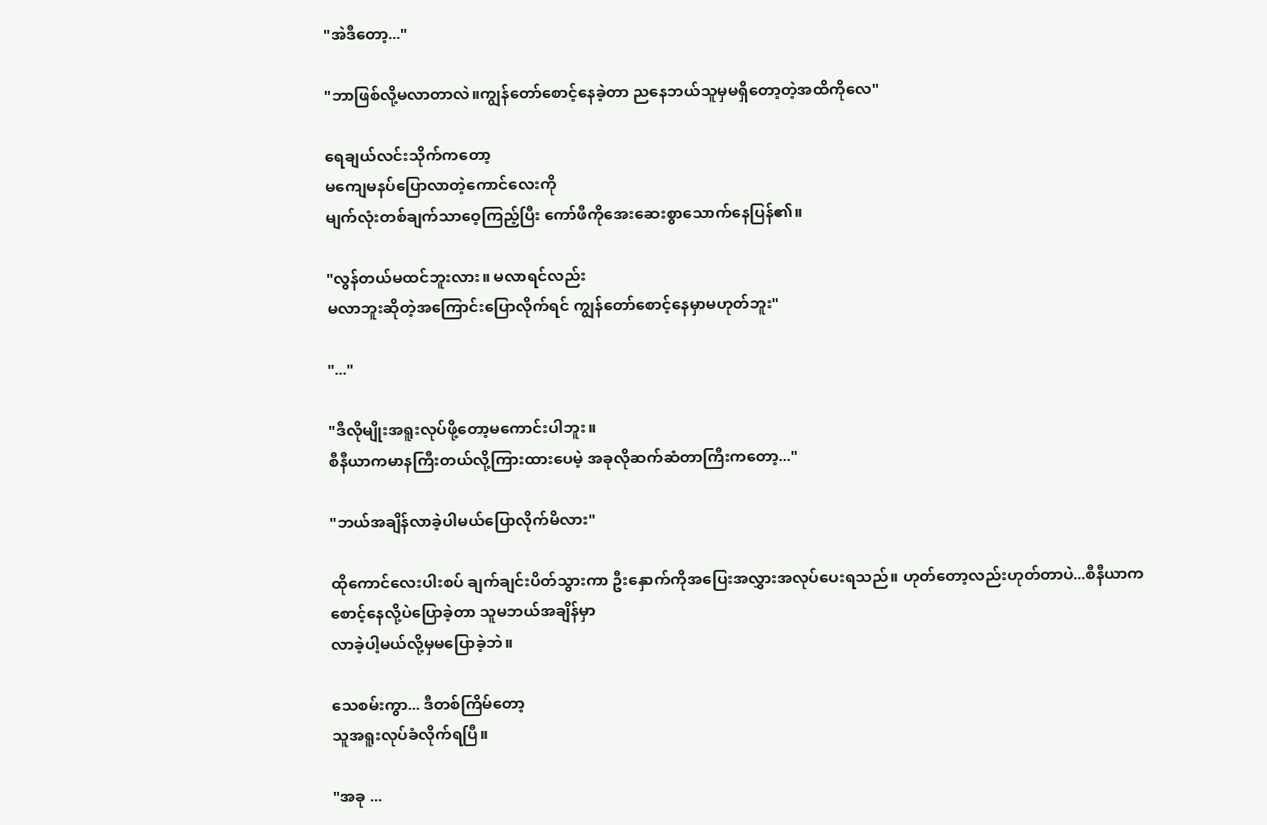"အဲဒီတော့..."

"ဘာဖြစ်လို့မလာတာလဲ။ကျွန်တော်စောင့်နေခဲ့တာ ညနေဘယ်သူမှမရှိတော့တဲ့အထိကိုလေ"

ရေချယ်လင်းသိုက်ကတော့
မကျေမနပ်ပြောလာတဲ့ကောင်လေးကို
မျက်လုံးတစ်ချက်သာဝေ့ကြည့်ပြီး ကော်ဖီကိုအေးဆေးစွာသောက်နေပြန်၏။

"လွန်တယ်မထင်ဘူးလား။ မလာရင်လည်း
မလာဘူးဆိုတဲ့အကြောင်းပြောလိုက်ရင် ကျွန်တော်စောင့်နေမှာမဟုတ်ဘူး"

"..."

"ဒီလိုမျိုးအရူးလုပ်ဖို့တော့မကောင်းပါဘူး။
စီနီယာကမာနကြီးတယ်လို့ကြားထားပေမဲ့ အခုလိုဆက်ဆံတာကြီးကတော့..."

"ဘယ်အချိန်လာခဲ့ပါမယ်ပြောလိုက်မိလား"

ထိုကောင်လေးပါးစပ် ချက်ချင်းပိတ်သွားကာ ဦးနှောက်ကိုအပြေးအလွှားအလုပ်ပေးရသည်။ ဟုတ်တော့လည်းဟုတ်တာပဲ...စီနီယာက
စောင့်နေလို့ပဲပြောခဲ့တာ သူမဘယ်အချိန်မှာ
လာခဲ့ပါ့မယ်လို့မှမပြောခဲ့ဘဲ။

သေစမ်းကွာ... ဒီတစ်ကြိမ်တော့
သူအရူးလုပ်ခံလိုက်ရပြီ။

"အခု ...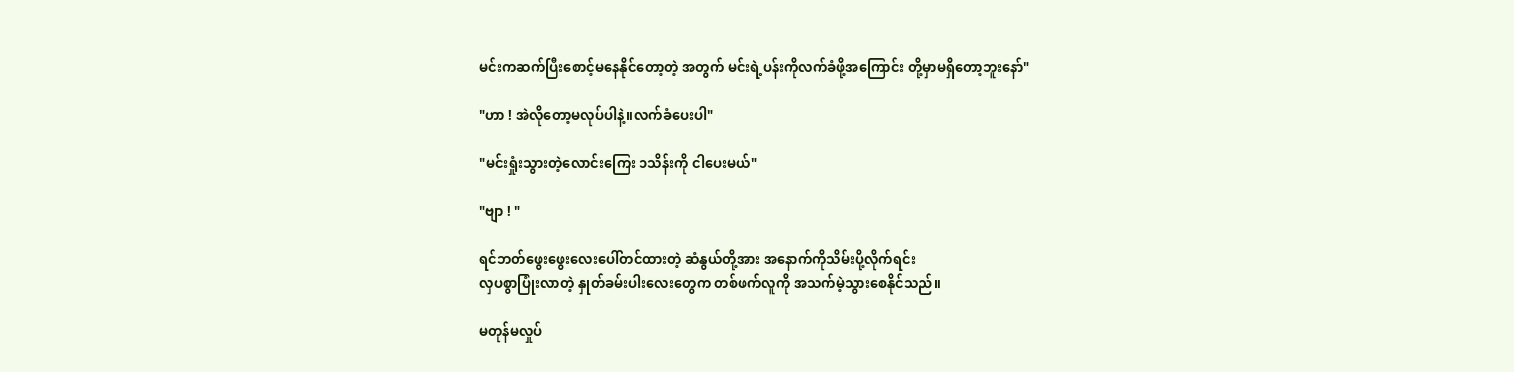မင်းကဆက်ပြီးစောင့်မနေနိုင်တော့တဲ့ အတွက် မင်းရဲ့ပန်းကိုလက်ခံဖို့အကြောင်း တို့မှာမရှိတော့ဘူးနော်"

"ဟာ ! အဲလိုတော့မလုပ်ပါနဲ့။လက်ခံပေးပါ"

"မင်းရှုံးသွားတဲ့လောင်းကြေး ၁သိန်းကို ငါပေးမယ်"

"ဗျာ ! "

ရင်ဘတ်ဖွေးဖွေးလေးပေါ်တင်ထားတဲ့ ဆံနွယ်တို့အား အနောက်ကိုသိမ်းပို့လိုက်ရင်း
လှပစွာပြုံးလာတဲ့ နှုတ်ခမ်းပါးလေးတွေက တစ်ဖက်လူကို အသက်မဲ့သွားစေနိုင်သည်။

မတုန်မလှုပ်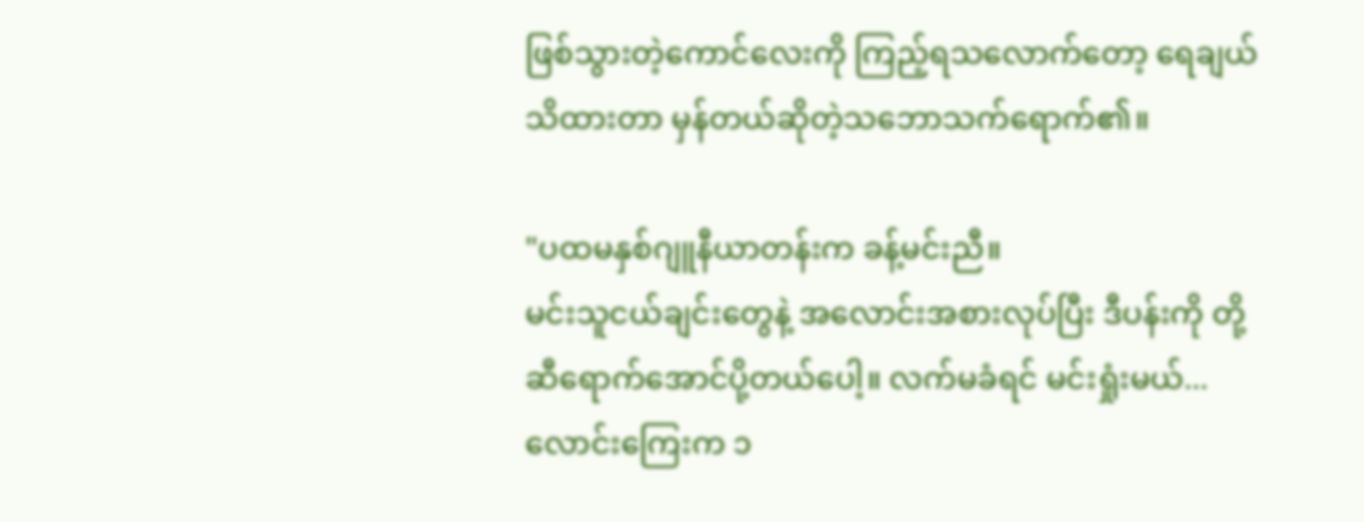ဖြစ်သွားတဲ့ကောင်လေးကို ကြည့်ရသလောက်တော့ ရေချယ်သိထားတာ မှန်တယ်ဆိုတဲ့သဘောသက်ရောက်၏။

"ပထမနှစ်ဂျူနီယာတန်းက ခန့်မင်းညီ။
မင်းသူငယ်ချင်းတွေနဲ့ အလောင်းအစားလုပ်ပြီး ဒီပန်းကို တို့ဆီရောက်အောင်ပို့တယ်ပေါ့။ လက်မခံရင် မင်းရှုံးမယ်...လောင်းကြေးက ၁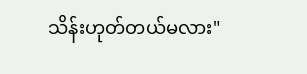သိန်းဟုတ်တယ်မလား"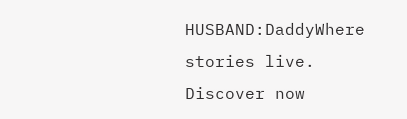HUSBAND:DaddyWhere stories live. Discover now